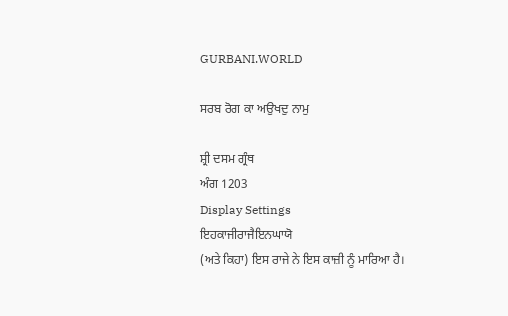GURBANI.WORLD

ਸਰਬ ਰੋਗ ਕਾ ਅਉਖਦੁ ਨਾਮੁ

ਸ਼੍ਰੀ ਦਸਮ ਗ੍ਰੰਥ
ਅੰਗ 1203
Display Settings
ਇਹਕਾਜੀਰਾਜੈਇਨਘਾਯੋ
(ਅਤੇ ਕਿਹਾ) ਇਸ ਰਾਜੇ ਨੇ ਇਸ ਕਾਜ਼ੀ ਨੂੰ ਮਾਰਿਆ ਹੈ।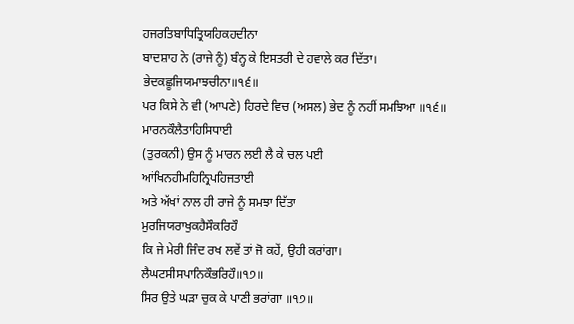ਹਜਰਤਿਬਾਧਿਤ੍ਰਿਯਹਿਕਹਦੀਨਾ
ਬਾਦਸ਼ਾਹ ਨੇ (ਰਾਜੇ ਨੂੰ) ਬੰਨ੍ਹ ਕੇ ਇਸਤਰੀ ਦੇ ਹਵਾਲੇ ਕਰ ਦਿੱਤਾ।
ਭੇਦਕਛੂਜਿਯਮਾਝਚੀਨਾ॥੧੬॥
ਪਰ ਕਿਸੇ ਨੇ ਵੀ (ਆਪਣੇ) ਹਿਰਦੇ ਵਿਚ (ਅਸਲ) ਭੇਦ ਨੂੰ ਨਹੀਂ ਸਮਝਿਆ ॥੧੬॥
ਮਾਰਨਕੌਲੈਤਾਹਿਸਿਧਾਈ
(ਤੁਰਕਨੀ) ਉਸ ਨੂੰ ਮਾਰਨ ਲਈ ਲੈ ਕੇ ਚਲ ਪਈ
ਆਂਖਿਨਹੀਮਹਿਨ੍ਰਿਪਹਿਜਤਾਈ
ਅਤੇ ਅੱਖਾਂ ਨਾਲ ਹੀ ਰਾਜੇ ਨੂੰ ਸਮਝਾ ਦਿੱਤਾ
ਮੁਰਜਿਯਰਾਖੁਕਹੈਸੌਕਰਿਹੌ
ਕਿ ਜੇ ਮੇਰੀ ਜਿੰਦ ਰਖ ਲਵੇਂ ਤਾਂ ਜੋ ਕਹੇਂ, ਉਹੀ ਕਰਾਂਗਾ।
ਲੈਘਟਸੀਸਪਾਨਿਕੌਭਰਿਹੌ॥੧੭॥
ਸਿਰ ਉਤੇ ਘੜਾ ਚੁਕ ਕੇ ਪਾਣੀ ਭਰਾਂਗਾ ॥੧੭॥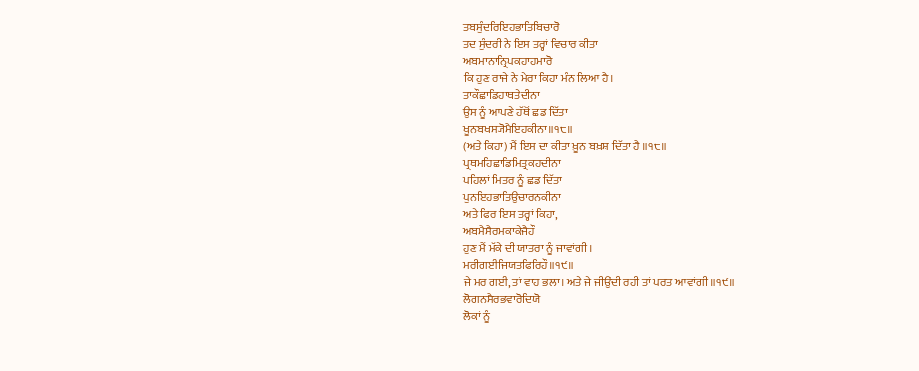ਤਬਸੁੰਦਰਿਇਹਭਾਤਿਬਿਚਾਰੋ
ਤਦ ਸੁੰਦਰੀ ਨੇ ਇਸ ਤਰ੍ਹਾਂ ਵਿਚਾਰ ਕੀਤਾ
ਅਬਮਾਨਾਨ੍ਰਿਪਕਹਾਹਮਾਰੋ
ਕਿ ਹੁਣ ਰਾਜੇ ਨੇ ਮੇਰਾ ਕਿਹਾ ਮੰਨ ਲਿਆ ਹੈ।
ਤਾਕੌਛਾਡਿਹਾਥਤੇਦੀਨਾ
ਉਸ ਨੂੰ ਆਪਣੇ ਹੱਥੋਂ ਛਡ ਦਿੱਤਾ
ਖੂਨਬਖਸ੍ਯੋਮੈਇਹਕੀਨਾ॥੧੮॥
(ਅਤੇ ਕਿਹਾ) ਮੈਂ ਇਸ ਦਾ ਕੀਤਾ ਖ਼ੂਨ ਬਖ਼ਸ਼ ਦਿੱਤਾ ਹੈ ॥੧੮॥
ਪ੍ਰਥਮਹਿਛਾਡਿਮਿਤ੍ਰਕਹਦੀਨਾ
ਪਹਿਲਾਂ ਮਿਤਰ ਨੂੰ ਛਡ ਦਿੱਤਾ
ਪੁਨਇਹਭਾਤਿਉਚਾਰਨਕੀਨਾ
ਅਤੇ ਫਿਰ ਇਸ ਤਰ੍ਹਾਂ ਕਿਹਾ,
ਅਬਮੈਸੈਰਮਕਾਕੇਜੈਹੌ
ਹੁਣ ਮੈਂ ਮੱਕੇ ਦੀ ਯਾਤਰਾ ਨੂੰ ਜਾਵਾਂਗੀ।
ਮਰੀਗਈਜਿਯਤਫਿਰਿਹੌ॥੧੯॥
ਜੇ ਮਰ ਗਈ, ਤਾਂ ਵਾਹ ਭਲਾ। ਅਤੇ ਜੇ ਜੀਉਂਦੀ ਰਹੀ ਤਾਂ ਪਰਤ ਆਵਾਂਗੀ ॥੧੯॥
ਲੋਗਨਸੈਰਭਵਾਰੋਦਿਯੋ
ਲੋਕਾਂ ਨੂੰ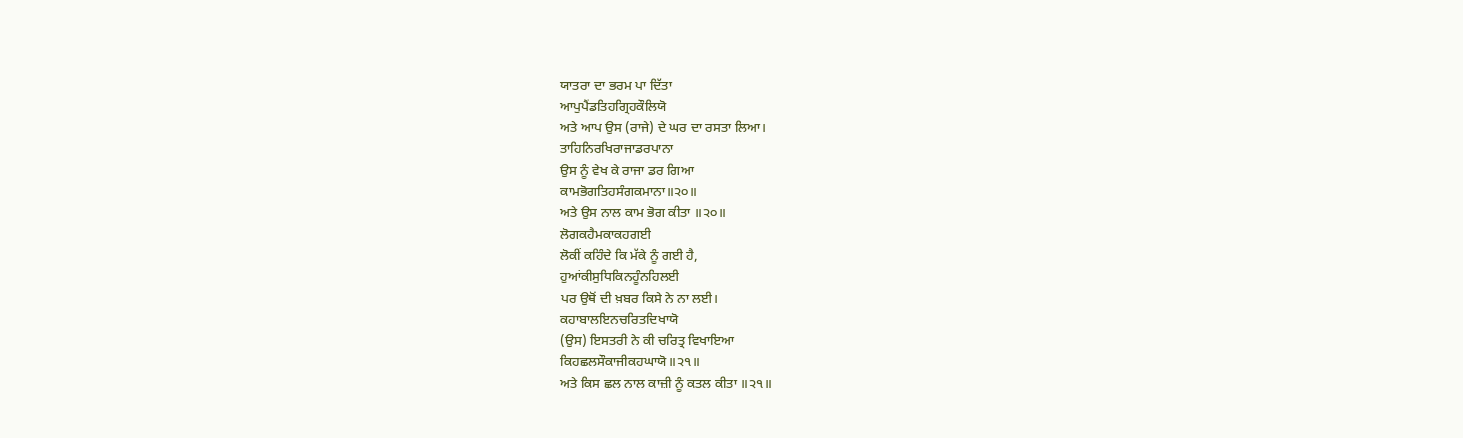ਯਾਤਰਾ ਦਾ ਭਰਮ ਪਾ ਦਿੱਤਾ
ਆਪੁਪੈਂਡਤਿਹਗ੍ਰਿਹਕੌਲਿਯੋ
ਅਤੇ ਆਪ ਉਸ (ਰਾਜੇ) ਦੇ ਘਰ ਦਾ ਰਸਤਾ ਲਿਆ।
ਤਾਹਿਨਿਰਖਿਰਾਜਾਡਰਪਾਨਾ
ਉਸ ਨੂੰ ਵੇਖ ਕੇ ਰਾਜਾ ਡਰ ਗਿਆ
ਕਾਮਭੋਗਤਿਹਸੰਗਕਮਾਨਾ॥੨੦॥
ਅਤੇ ਉਸ ਨਾਲ ਕਾਮ ਭੋਗ ਕੀਤਾ ॥੨੦॥
ਲੋਗਕਹੈਮਕਾਕਹਗਈ
ਲੋਕੀਂ ਕਹਿੰਦੇ ਕਿ ਮੱਕੇ ਨੂੰ ਗਈ ਹੈ,
ਹੁਆਂਕੀਸੁਧਿਕਿਨਹੂੰਨਹਿਲਈ
ਪਰ ਉਥੋਂ ਦੀ ਖ਼ਬਰ ਕਿਸੇ ਨੇ ਨਾ ਲਈ।
ਕਹਾਬਾਲਇਨਚਰਿਤਦਿਖਾਯੋ
(ਉਸ) ਇਸਤਰੀ ਨੇ ਕੀ ਚਰਿਤ੍ਰ ਵਿਖਾਇਆ
ਕਿਹਛਲਸੌਕਾਜੀਕਹਘਾਯੋ॥੨੧॥
ਅਤੇ ਕਿਸ ਛਲ ਨਾਲ ਕਾਜ਼ੀ ਨੂੰ ਕਤਲ ਕੀਤਾ ॥੨੧॥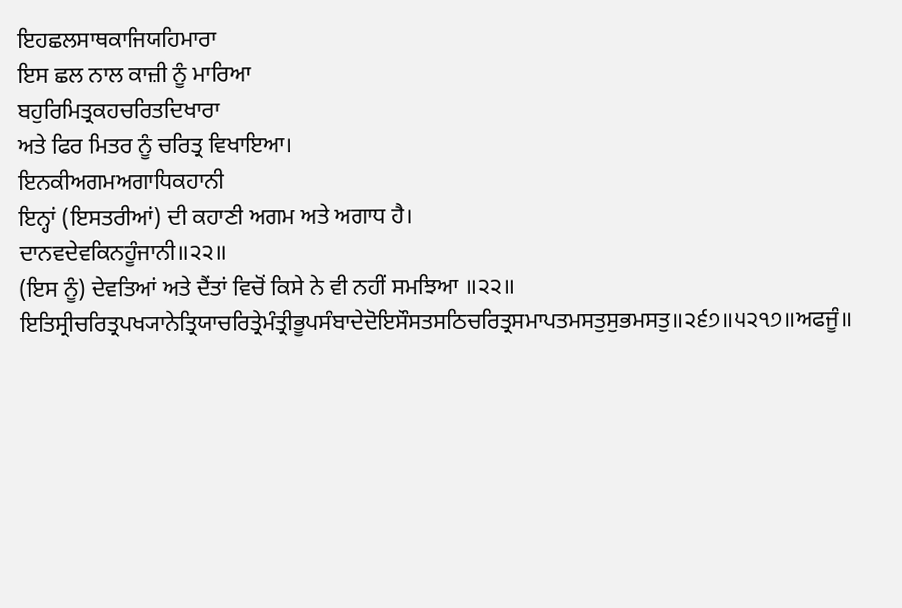ਇਹਛਲਸਾਥਕਾਜਿਯਹਿਮਾਰਾ
ਇਸ ਛਲ ਨਾਲ ਕਾਜ਼ੀ ਨੂੰ ਮਾਰਿਆ
ਬਹੁਰਿਮਿਤ੍ਰਕਹਚਰਿਤਦਿਖਾਰਾ
ਅਤੇ ਫਿਰ ਮਿਤਰ ਨੂੰ ਚਰਿਤ੍ਰ ਵਿਖਾਇਆ।
ਇਨਕੀਅਗਮਅਗਾਧਿਕਹਾਨੀ
ਇਨ੍ਹਾਂ (ਇਸਤਰੀਆਂ) ਦੀ ਕਹਾਣੀ ਅਗਮ ਅਤੇ ਅਗਾਧ ਹੈ।
ਦਾਨਵਦੇਵਕਿਨਹੂੰਜਾਨੀ॥੨੨॥
(ਇਸ ਨੂੰ) ਦੇਵਤਿਆਂ ਅਤੇ ਦੈਂਤਾਂ ਵਿਚੋਂ ਕਿਸੇ ਨੇ ਵੀ ਨਹੀਂ ਸਮਝਿਆ ॥੨੨॥
ਇਤਿਸ੍ਰੀਚਰਿਤ੍ਰਪਖ੍ਯਾਨੇਤ੍ਰਿਯਾਚਰਿਤ੍ਰੇਮੰਤ੍ਰੀਭੂਪਸੰਬਾਦੇਦੋਇਸੌਸਤਸਠਿਚਰਿਤ੍ਰਸਮਾਪਤਮਸਤੁਸੁਭਮਸਤੁ॥੨੬੭॥੫੨੧੭॥ਅਫਜੂੰ॥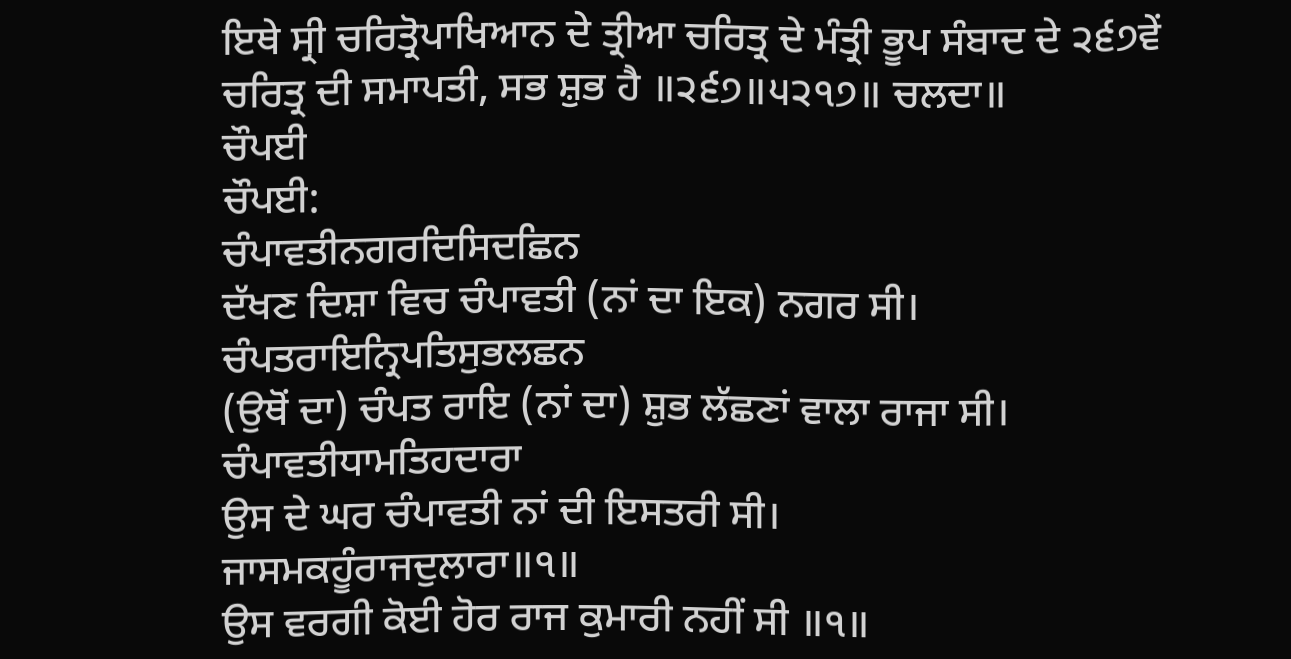ਇਥੇ ਸ੍ਰੀ ਚਰਿਤ੍ਰੋਪਾਖਿਆਨ ਦੇ ਤ੍ਰੀਆ ਚਰਿਤ੍ਰ ਦੇ ਮੰਤ੍ਰੀ ਭੂਪ ਸੰਬਾਦ ਦੇ ੨੬੭ਵੇਂ ਚਰਿਤ੍ਰ ਦੀ ਸਮਾਪਤੀ, ਸਭ ਸ਼ੁਭ ਹੈ ॥੨੬੭॥੫੨੧੭॥ ਚਲਦਾ॥
ਚੌਪਈ
ਚੌਪਈ:
ਚੰਪਾਵਤੀਨਗਰਦਿਸਿਦਛਿਨ
ਦੱਖਣ ਦਿਸ਼ਾ ਵਿਚ ਚੰਪਾਵਤੀ (ਨਾਂ ਦਾ ਇਕ) ਨਗਰ ਸੀ।
ਚੰਪਤਰਾਇਨ੍ਰਿਪਤਿਸੁਭਲਛਨ
(ਉਥੋਂ ਦਾ) ਚੰਪਤ ਰਾਇ (ਨਾਂ ਦਾ) ਸ਼ੁਭ ਲੱਛਣਾਂ ਵਾਲਾ ਰਾਜਾ ਸੀ।
ਚੰਪਾਵਤੀਧਾਮਤਿਹਦਾਰਾ
ਉਸ ਦੇ ਘਰ ਚੰਪਾਵਤੀ ਨਾਂ ਦੀ ਇਸਤਰੀ ਸੀ।
ਜਾਸਮਕਹੂੰਰਾਜਦੁਲਾਰਾ॥੧॥
ਉਸ ਵਰਗੀ ਕੋਈ ਹੋਰ ਰਾਜ ਕੁਮਾਰੀ ਨਹੀਂ ਸੀ ॥੧॥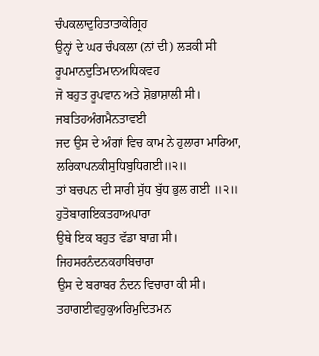ਚੰਪਕਲਾਦੁਹਿਤਾਤਾਕੇਗ੍ਰਿਹ
ਉਨ੍ਹਾਂ ਦੇ ਘਰ ਚੰਪਕਲਾ (ਨਾਂ ਦੀ) ਲੜਕੀ ਸੀ
ਰੂਪਮਾਨਦੁਤਿਮਾਨਅਧਿਕਵਹ
ਜੋ ਬਹੁਤ ਰੂਪਵਾਨ ਅਤੇ ਸ਼ੋਭਾਸ਼ਾਲੀ ਸੀ।
ਜਬਤਿਹਅੰਗਮੈਨਤਾਵਈ
ਜਦ ਉਸ ਦੇ ਅੰਗਾਂ ਵਿਚ ਕਾਮ ਨੇ ਹੁਲਾਰਾ ਮਾਰਿਆ,
ਲਰਿਕਾਪਨਕੀਸੁਧਿਬੁਧਿਗਈ॥੨॥
ਤਾਂ ਬਚਪਨ ਦੀ ਸਾਰੀ ਸੁੱਧ ਬੁੱਧ ਭੁਲ ਗਈ ॥੨॥
ਹੁਤੋਬਾਗਇਕਤਹਾਅਪਾਰਾ
ਉਥੇ ਇਕ ਬਹੁਤ ਵੱਡਾ ਬਾਗ਼ ਸੀ।
ਜਿਹਸਰਨੰਦਨਕਹਾਬਿਚਾਰਾ
ਉਸ ਦੇ ਬਰਾਬਰ ਨੰਦਨ ਵਿਚਾਰਾ ਕੀ ਸੀ।
ਤਹਾਗਈਵਹੁਕੁਅਰਿਮੁਦਿਤਮਨ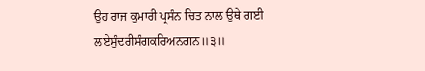ਉਹ ਰਾਜ ਕੁਮਾਰੀ ਪ੍ਰਸੰਨ ਚਿਤ ਨਾਲ ਉਥੇ ਗਈ
ਲਏਸੁੰਦਰੀਸੰਗਕਰਿਅਨਗਨ॥੩॥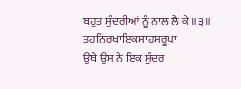ਬਹੁਤ ਸੁੰਦਰੀਆਂ ਨੂੰ ਨਾਲ ਲੈ ਕੇ ॥੩॥
ਤਹਨਿਰਖਾਇਕਸਾਹਸਰੂਪਾ
ਉਥੇ ਉਸ ਨੇ ਇਕ ਸੁੰਦਰ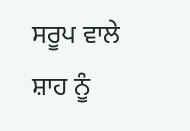ਸਰੂਪ ਵਾਲੇ ਸ਼ਾਹ ਨੂੰ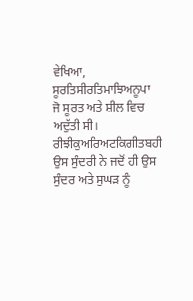ਵੇਖਿਆ,
ਸੂਰਤਿਸੀਰਤਿਮਾਝਿਅਨੂਪਾ
ਜੋ ਸੂਰਤ ਅਤੇ ਸ਼ੀਲ ਵਿਚ ਅਦੁੱਤੀ ਸੀ।
ਰੀਝੀਕੁਅਰਿਅਟਕਿਗੀਤਬਹੀ
ਉਸ ਸੁੰਦਰੀ ਨੇ ਜਦੋਂ ਹੀ ਉਸ ਸੁੰਦਰ ਅਤੇ ਸੁਘੜ ਨੂੰ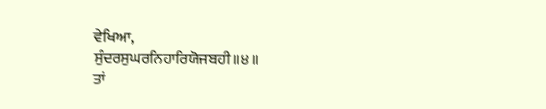ਵੇਖਿਆ,
ਸੁੰਦਰਸੁਘਰਨਿਹਾਰਿਯੋਜਬਹੀ॥੪॥
ਤਾਂ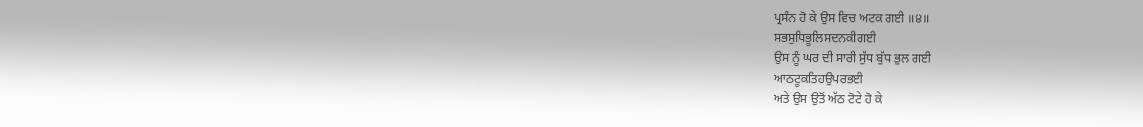ਪ੍ਰਸੰਨ ਹੋ ਕੇ ਉਸ ਵਿਚ ਅਟਕ ਗਈ ॥੪॥
ਸਭਸੁਧਿਭੂਲਿਸਦਨਕੀਗਈ
ਉਸ ਨੂੰ ਘਰ ਦੀ ਸਾਰੀ ਸੁੱਧ ਬੁੱਧ ਭੁਲ ਗਈ
ਆਠਟੂਕਤਿਹਉਪਰਭਈ
ਅਤੇ ਉਸ ਉਤੋਂ ਅੱਠ ਟੋਟੇ ਹੋ ਕੇ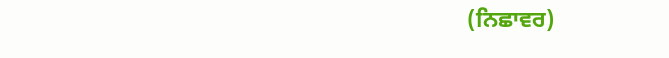(ਨਿਛਾਵਰ)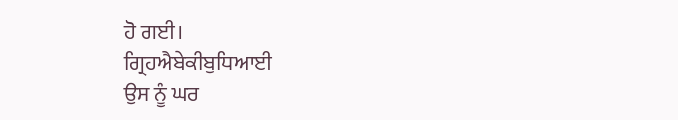ਹੋ ਗਈ।
ਗ੍ਰਿਹਐਬੇਕੀਬੁਧਿਆਈ
ਉਸ ਨੂੰ ਘਰ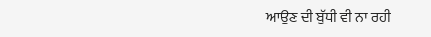ਆਉਣ ਦੀ ਬੁੱਧੀ ਵੀ ਨਾ ਰਹੀ